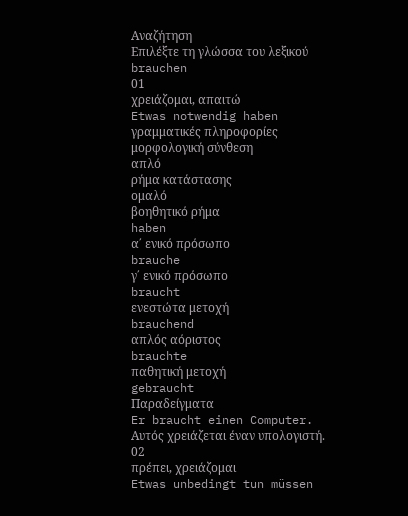Αναζήτηση
Επιλέξτε τη γλώσσα του λεξικού
brauchen
01
χρειάζομαι, απαιτώ
Etwas notwendig haben
γραμματικές πληροφορίες
μορφολογική σύνθεση
απλό
ρήμα κατάστασης
ομαλό
βοηθητικό ρήμα
haben
α΄ ενικό πρόσωπο
brauche
γ΄ ενικό πρόσωπο
braucht
ενεστώτα μετοχή
brauchend
απλός αόριστος
brauchte
παθητική μετοχή
gebraucht
Παραδείγματα
Er braucht einen Computer.
Αυτός χρειάζεται έναν υπολογιστή.
02
πρέπει, χρειάζομαι
Etwas unbedingt tun müssen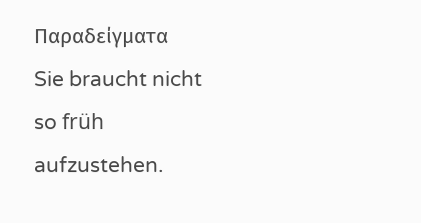Παραδείγματα
Sie braucht nicht so früh aufzustehen.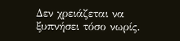Δεν χρειάζεται να ξυπνήσει τόσο νωρίς.